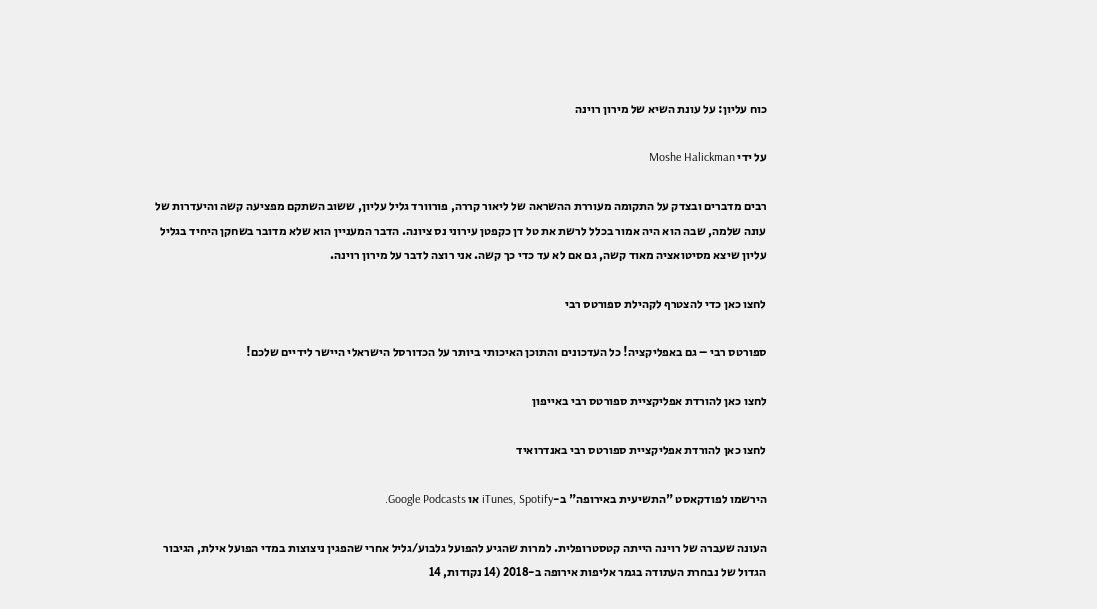כוח עליון: על עונת השיא של מירון רוינה

על ידי Moshe Halickman

רבים מדברים ובצדק על התקומה מעוררת ההשראה של ליאור קררה, פורוורד גליל עליון, ששוב השתקם מפציעה קשה והיעדרות של עונה שלמה, שבה הוא היה אמור בכלל לרשת את טל דן כקפטן עירוני נס ציונה. הדבר המעניין הוא שלא מדובר בשחקן היחיד בגליל עליון שיצא מסיטואציה מאוד קשה, גם אם לא עד כדי כך קשה. אני רוצה לדבר על מירון רוינה.

לחצו כאן כדי להצטרף לקהילת ספורטס רבי

ספורטס רבי – גם באפליקציה! כל העדכונים והתוכן האיכותי ביותר על הכדורסל הישראלי היישר לידיים שלכם!

לחצו כאן להורדת אפליקציית ספורטס רבי באייפון

לחצו כאן להורדת אפליקציית ספורטס רבי באנדרואיד

הירשמו לפודקאסט "התשיעית באירופה" ב-iTunes, Spotify או Google Podcasts.

העונה שעברה של רוינה הייתה קטסטרופלית. למרות שהגיע להפועל גלבוע/גליל אחרי שהפגין ניצוצות במדי הפועל אילת, הגיבור הגדול של נבחרת העתודה בגמר אליפות אירופה ב-2018 (14 נקודות, 14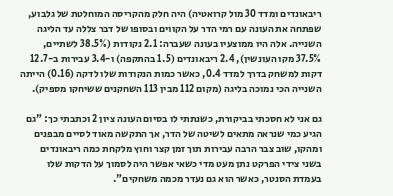ריבאונדים ומדד 30 מול קרואטיה) היה חלק מהקריסה המוחלטת של גלבוע, שפתחה את העונה עם רמי הדר על הקווים ובסופו של דבר צללה עד הליגה השנייה. אלה היו ממוצעיו בעונה שעברה: 2.1 נקודות (38.5% לשתיים, 37.5% מקו העונשין), 2.4 ריבאונדים (1.5 בהתקפה) ו-3.4 עבירות ב-12.7 דקות למשחק בדרך למדד 0.4, כאשר כמות הנקודות שלו לדקה (0.16) הייתה השנייה הכי נמוכה בליגה (מקום 112 מבין 113 השחקנים ששיחקו מספיק).

גם אני לא חסכתי בביקורת, כשנתתי לו בסיום העונה ציון 2 וכתבתי כך: "גם הגיע כמי שנראה מתאים לשיטה של הדר, אך התקשה מאוד לסיים מבפנים ומהקו, שוב צבר הרבה עבירות תוך זמן קצר וחוץ מלקחת כמה ריבאונדים בשני צידי הפרקט נתן מעט מדי כשאי אפשר היה לסמוך על הדקות שלו בעמדת הסנטר, כאשר הוא גם נעדר מכמה משחקים".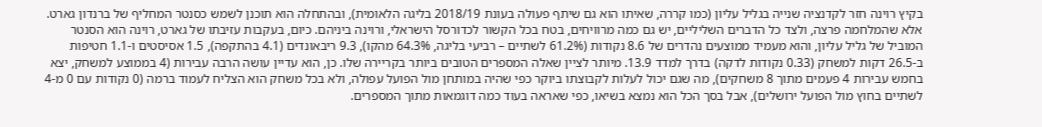בקיץ רוינה חזר לקדנציה שנייה בגליל עליון (כמו קררה, שאיתו הוא גם שיתף פעולה בעונת 2018/19 בליגה הלאומית), ובהתחלה הוא תוכנן לשמש כסנטר המחליף של ברנדון גארט. אלא שהמלחמה פרצה, ולצד כל הדברים השליליים, יש גם כמה מרוויחים, בטח בכל הקשור לכדורסל הישראלי, ורוינה ביניהם. כיום, בעקבות עזיבתו של גארט, רוינה הוא הסנטר המוביל של גליל עליון, והוא מעמיד ממוצעים נהדרים של 8.6 נקודות (61.2% לשתיים – רביעי בליגה, 64.3% מהקו), 9.3 ריבאונדים (4.1 בהתקפה), 1.5 אסיסטים ו-1.1 חטיפות ב-26.5 דקות למשחק (0.33 נקודות לדקה) בדרך למדד 13.9. מיותר לציין שאלה המספרים הטובים ביותר בקריירה שלו. כן, הוא עדיין עושה הרבה עבירות (4 בממוצע למשחק, יצא בחמש עבירות 4 פעמים מתוך 8 משחקים), מה שגם יכול לעלות לקבוצתו ביוקר כפי שהיה במותחן מול הפועל עפולה, ולא בכל משחק הוא הצליח לעמוד ברמה (0 נקודות עם 0 מ-4 לשתיים בחוץ מול הפועל ירושלים), אבל בסך הכל הוא נמצא בשיאו, כפי שאראה בעוד כמה דוגמאות מתוך המספרים.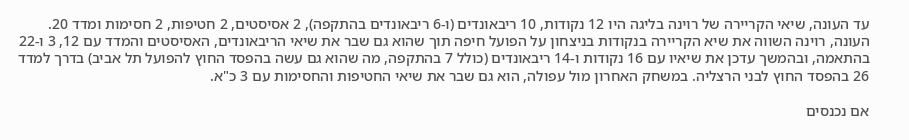עד העונה, שיאי הקריירה של רוינה בליגה היו 12 נקודות, 10 ריבאונדים (ו-6 ריבאונדים בהתקפה), 2 אסיסטים, 2 חטיפות, 2 חסימות ומדד 20. העונה, רוינה השווה את שיא הקריירה בנקודות בניצחון על הפועל חיפה תוך שהוא גם שבר את שיאי הריבאונדים, האסיסטים והמדד עם 12, 3 ו-22 בהתאמה, ובהמשך עדכן את שיאיו עם 16 נקודות ו-14 ריבאונדים (כולל 7 בהתקפה, מה שהוא גם עשה בהפסד החוץ להפועל תל אביב) בדרך למדד 26 בהפסד החוץ לבני הרצליה. במשחק האחרון מול עפולה, הוא גם שבר את שיאי החטיפות והחסימות עם 3 כ"א.

אם נכנסים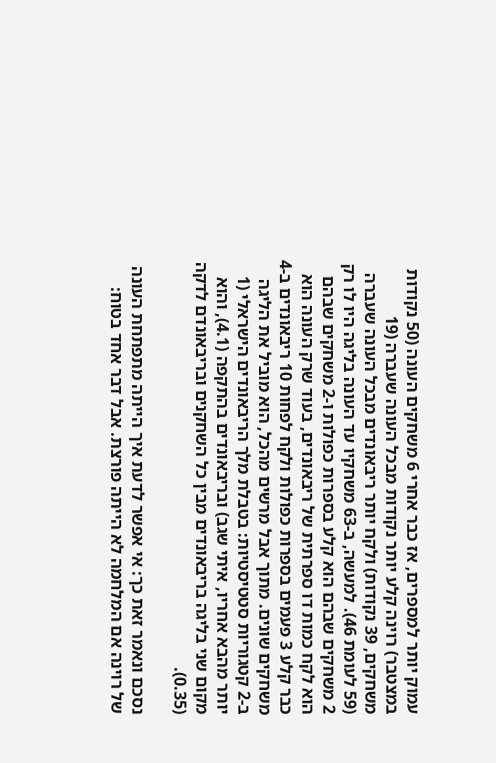עמוק יותר למספרים, אז כבר אחרי 6 משחקים העונה (50 נקודות במצטבר) רוינה קלע יותר נקודות מבכל העונה שעברה (19 משחקים, 39 נקודות) ולקח יותר ריבאונדים מבכל העונה שעברה (59 לעומת 46). למעשה, ב-63 משחקיו עד העונה בליגה היו לו רק 2 משחקים שבהם הוא קלע בספרות כפולות ו-2 משחקים שבהם הוא לקח כמות דו ספרתית של ריבאונדים, בעוד שרק העונה הוא כבר קלע 3 פעמים בספרות כפולות ולקח לפחות 10 ריבאונדים ב-4 משחקים שונים. מתוך אבל מרשים מהכל, הוא מוביל את הליגה ב-2 קטגוריות סטטיסטיות: בטבלת מלך הריבאונדים הישראלי (1 יותר מהבא אחריו, איתי שגב) ובריבאונדים בהתקפה (4.1), והוא מקום שני בליגה בריבאונדים מבין כל השחקנים ובריבאונדם לדקה (0.35).

נסכם ונאמר זאת כך: אי אפשר לדעת איך הייתה מתפתחת העונה של רוינה אם המלחמה לא הייתה פורצת. אבל דבר אחד בטוח: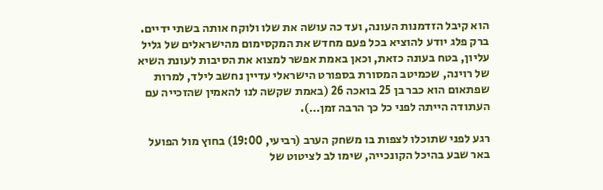הוא קיבל הזדמנות העונה, ועד כה עושה את שלו ולוקח אותה בשתי ידיים. ברק פלג יודע להוציא בכל פעם מחדש את המקסימום מהישראלים של גליל עליון, בטח בעונה כזאת, וכאן באמת אפשר למצוא את הסיבות לעונת השיא של רוינה, שכמיטב המסורת בספורט הישראלי עדיין נחשב לילד, למרות שפתאום הוא כבר בן 25 בואכה 26 (באמת שקשה לנו להאמין שהזכייה עם העתודה הייתה לפני כל כך הרבה זמן…).

רגע לפני שתוכלו לצפות בו משחק הערב (רביעי, 19:00) בחוץ מול הפועל באר שבע בהיכל הקונכייה, שימו לב לציטוט של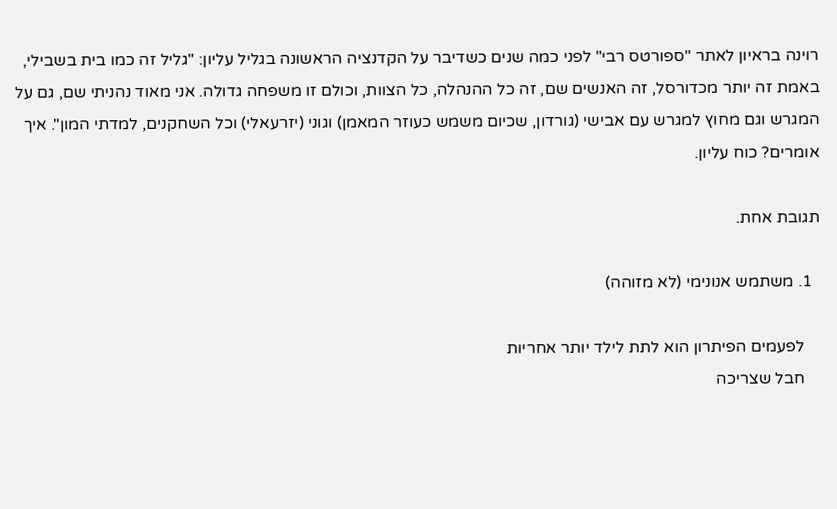רוינה בראיון לאתר "ספורטס רבי" לפני כמה שנים כשדיבר על הקדנציה הראשונה בגליל עליון: "גליל זה כמו בית בשבילי, באמת זה יותר מכדורסל, זה האנשים שם, זה כל ההנהלה, כל הצוות, וכולם זו משפחה גדולה. אני מאוד נהניתי שם, גם על המגרש וגם מחוץ למגרש עם אבישי (גורדון, שכיום משמש כעוזר המאמן) וגוני (יזרעאלי) וכל השחקנים, למדתי המון". איך אומרים? כוח עליון.

תגובת אחת.

  1. משתמש אנונימי (לא מזוהה)

    לפעמים הפיתרון הוא לתת לילד יותר אחריות
    חבל שצריכה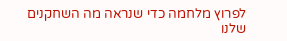לפרוץ מלחמה כדי שנראה מה השחקנים שלנו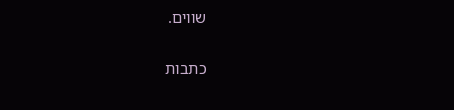שווים.

כתבות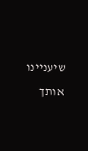שיעניינו אותך